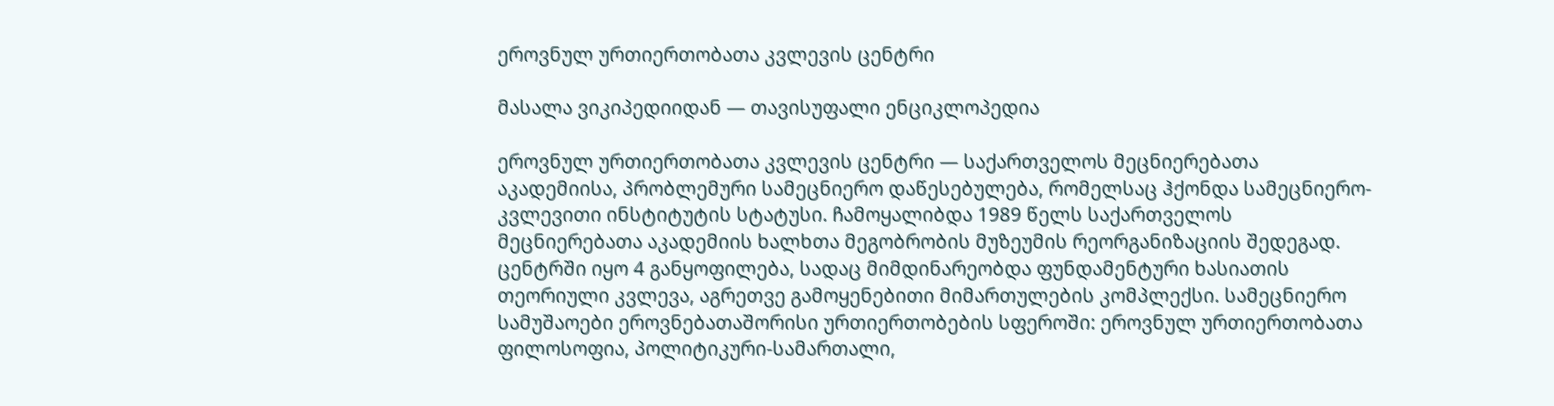ეროვნულ ურთიერთობათა კვლევის ცენტრი

მასალა ვიკიპედიიდან — თავისუფალი ენციკლოპედია

ეროვნულ ურთიერთობათა კვლევის ცენტრი — საქართველოს მეცნიერებათა აკადემიისა, პრობლემური სამეცნიერო დაწესებულება, რომელსაც ჰქონდა სამეცნიერო-კვლევითი ინსტიტუტის სტატუსი. ჩამოყალიბდა 1989 წელს საქართველოს მეცნიერებათა აკადემიის ხალხთა მეგობრობის მუზეუმის რეორგანიზაციის შედეგად. ცენტრში იყო 4 განყოფილება, სადაც მიმდინარეობდა ფუნდამენტური ხასიათის თეორიული კვლევა, აგრეთვე გამოყენებითი მიმართულების კომპლექსი. სამეცნიერო სამუშაოები ეროვნებათაშორისი ურთიერთობების სფეროში: ეროვნულ ურთიერთობათა ფილოსოფია, პოლიტიკური-სამართალი,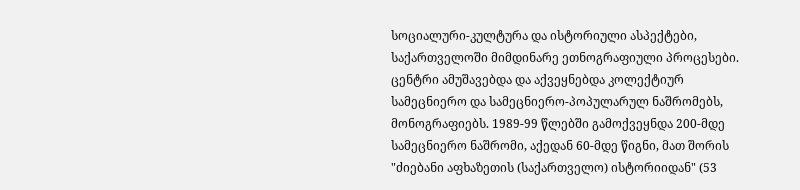სოციალური-კულტურა და ისტორიული ასპექტები, საქართველოში მიმდინარე ეთნოგრაფიული პროცესები. ცენტრი ამუშავებდა და აქვეყნებდა კოლექტიურ სამეცნიერო და სამეცნიერო-პოპულარულ ნაშრომებს, მონოგრაფიებს. 1989-99 წლებში გამოქვეყნდა 200-მდე სამეცნიერო ნაშრომი, აქედან 60-მდე წიგნი, მათ შორის "ძიებანი აფხაზეთის (საქართველო) ისტორიიდან" (53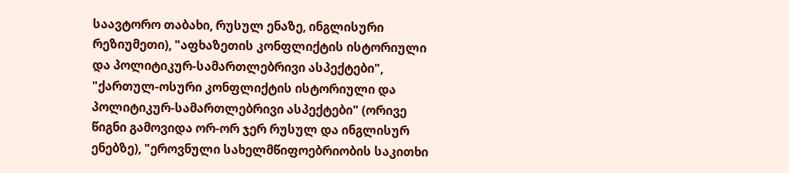საავტორო თაბახი, რუსულ ენაზე, ინგლისური რეზიუმეთი), "აფხაზეთის კონფლიქტის ისტორიული და პოლიტიკურ-სამართლებრივი ასპექტები", "ქართულ-ოსური კონფლიქტის ისტორიული და პოლიტიკურ-სამართლებრივი ასპექტები" (ორივე წიგნი გამოვიდა ორ-ორ ჯერ რუსულ და ინგლისურ ენებზე), "ეროვნული სახელმწიფოებრიობის საკითხი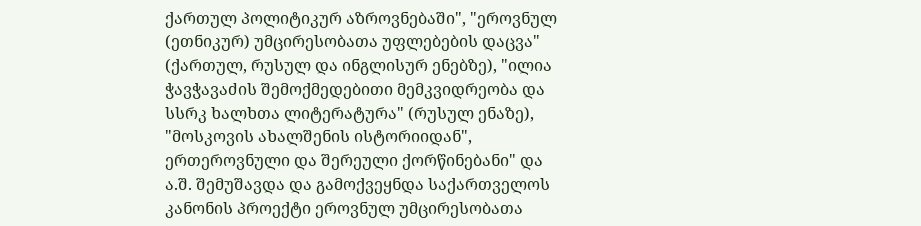ქართულ პოლიტიკურ აზროვნებაში", "ეროვნულ (ეთნიკურ) უმცირესობათა უფლებების დაცვა" (ქართულ, რუსულ და ინგლისურ ენებზე), "ილია ჭავჭავაძის შემოქმედებითი მემკვიდრეობა და სსრკ ხალხთა ლიტერატურა" (რუსულ ენაზე), "მოსკოვის ახალშენის ისტორიიდან", ერთეროვნული და შერეული ქორწინებანი" და ა.შ. შემუშავდა და გამოქვეყნდა საქართველოს კანონის პროექტი ეროვნულ უმცირესობათა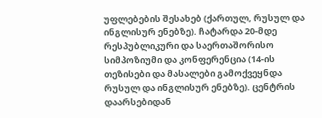უფლებების შესახებ (ქართულ, რუსულ და ინგლისურ ენებზე). ჩატარდა 20-მდე რესპუბლიკური და საერთაშორისო სიმპოზიუმი და კონფერენცია (14-ის თეზისები და მასალები გამოქვეყნდა რუსულ და ინგლისურ ენებზე). ცენტრის დაარსებიდან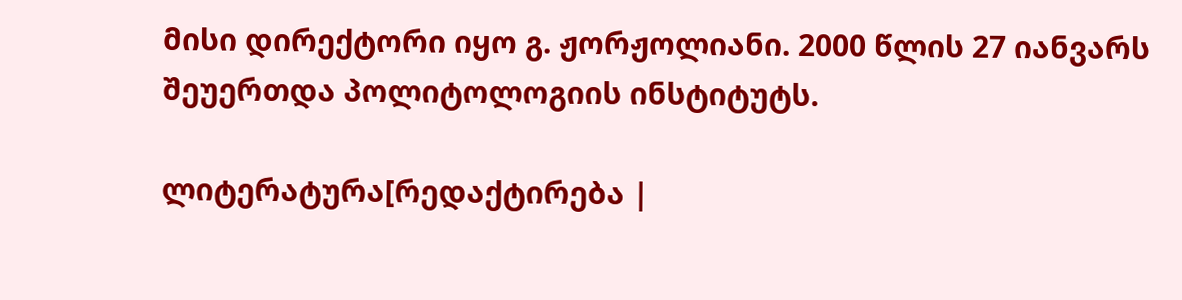მისი დირექტორი იყო გ. ჟორჟოლიანი. 2000 წლის 27 იანვარს შეუერთდა პოლიტოლოგიის ინსტიტუტს.

ლიტერატურა[რედაქტირება |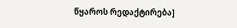წყაროს რედაქტირება]